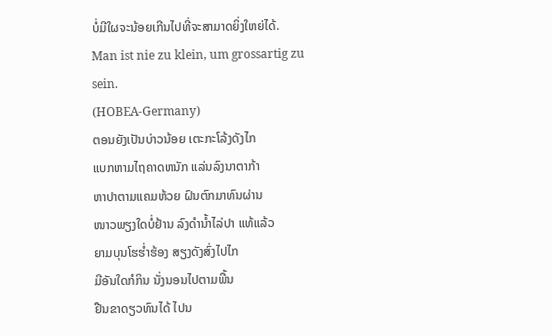ບໍ່ມີໃຜຈະນ້ອຍເກີນໄປທີ່ຈະສາມາດຍິ່ງໃຫຍ່ໄດ້.
Man ist nie zu klein, um grossartig zu sein.
(HOBEA-Germany)
ຕອນຍັງເປັນບ່າວນ້ອຍ ເຕະກະໂລ້ງດັງໄກ
ແບກຫາມໄຖຄາດຫນັກ ແລ່ນລົງນາຕາກ້າ
ຫາປາຕາມແຄມຫ້ວຍ ຝົນຕົກມາທົນຜ່ານ
ໜາວພຽງໃດບໍ່ຢ້ານ ລົງດໍານໍ້າໄລ່ປາ ແທ້ແລ້ວ
ຍາມບຸນໂຮຮໍ່າຮ້ອງ ສຽງດັງສົ່ງໄປໄກ
ມີອັນໃດກໍກິນ ນັ່ງນອນໄປຕາມພື້ນ
ຢືນຂາດຽວທົນໄດ້ ໄປນ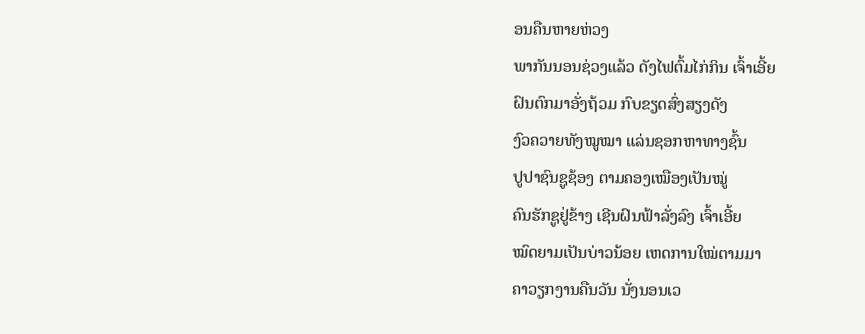ອນຄືນຫາຍຫ່ວງ
ພາກັນນອນຊ່ວງແລ້ວ ດັງໄຟຕົ້ມໄກ່ກິນ ເຈົ້າເອີ້ຍ
ຝົນຕົກມາອັ່ງຖ້ວມ ກົບຂຽດສົ່ງສຽງດັງ
ງົວຄວາຍທັງໝູໝາ ແລ່ນຊອກຫາທາງຊົ້ນ
ປູປາຊົນຊູຊ້ອງ ຕາມຄອງເໝືອງເປັນໝູ່
ຄົນຮັກຊູຢູ່ຂ້າງ ເຊີນຝົນຟ້າລັ່ງລົງ ເຈົ້າເອີ້ຍ
ໝົດຍາມເປັນບ່າວນ້ອຍ ເຫດການໃໝ່ຕາມມາ
ຄາວຽກງານຄືນວັນ ນັ່ງນອນເວ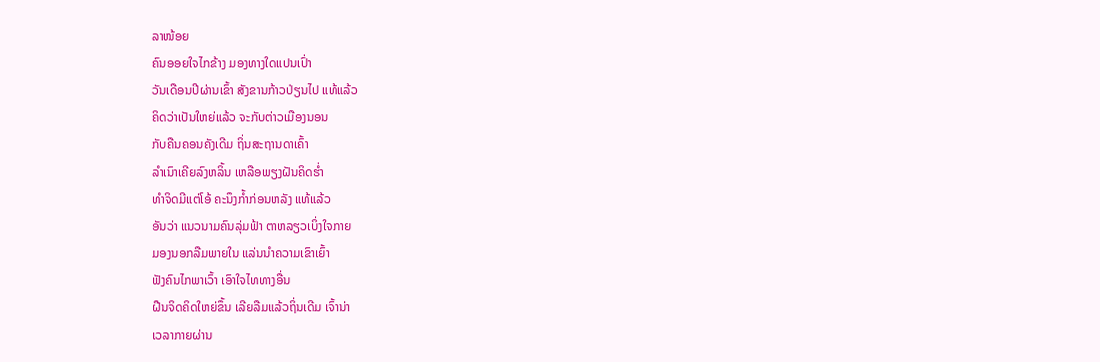ລາໜ້ອຍ
ຄົນອອຍໃຈໄກຂ້າງ ມອງທາງໃດແປນເປົ່າ
ວັນເດືອນປີຜ່ານເຂົ້າ ສັງຂານກ້າວປ່ຽນໄປ ແທ້ແລ້ວ
ຄິດວ່າເປັນໃຫຍ່ແລ້ວ ຈະກັບຕ່າວເມືອງນອນ
ກັບຄືນຄອນຄັງເດີມ ຖິ່ນສະຖານດາເຄົ້າ
ລໍາເນົາເຄີຍລົງຫລິ້ນ ເຫລືອພຽງຝັນຄິດຮໍ່າ
ທໍາຈິດມີແຕ່ໂອ້ ຄະນຶງກໍ້າກ່ອນຫລັງ ແທ້ແລ້ວ
ອັນວ່າ ແນວນາມຄົນລຸ່ມຟ້າ ຕາຫລຽວເບິ່ງໃຈກາຍ
ມອງນອກລືມພາຍໃນ ແລ່ນນໍາຄວາມເຂົາເຍົ້າ
ຟັງຄົນໄກພາເວົ້າ ເອົາໃຈໄທທາງອື່ນ
ຝືນຈິດຄິດໃຫຍ່ຂຶ້ນ ເລີຍລືມແລ້ວຖິ່ນເດີມ ເຈົ້ານ່າ
ເວລາກາຍຜ່ານ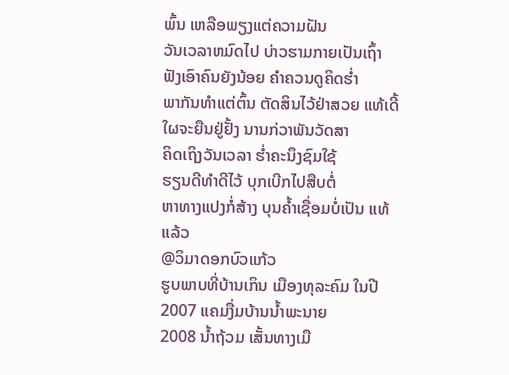ພົ້ນ ເຫລືອພຽງແຕ່ຄວາມຝັນ
ວັນເວລາຫມົດໄປ ບ່າວຮາມກາຍເປັນເຖົ້າ
ຟັງເອົາຄົນຍັງນ້ອຍ ຄໍາຄວນດູຄິດຮໍ່າ
ພາກັນທໍາແຕ່ຕົ້ນ ຕັດສິນໄວ້ຢ່າສວຍ ແທ້ເດີ້
ໃຜຈະຍືນຢູ່ຢັ້ງ ນານກ່ວາພັນວັດສາ
ຄິດເຖິງວັນເວລາ ຮໍ່າຄະນຶງຊົມໃຊ້
ຮຽນດີທໍາດີໄວ້ ບຸກເບີກໄປສືບຕໍ່
ຫາທາງແປງກໍ່ສ້າງ ບຸນຄໍ້າເຊື່ອມບໍ່ເປັນ ແທ້ແລ້ວ
@ວິມາດອກບົວແກ້ວ
ຮູບພາບທີ່ບ້ານເກິນ ເມືອງທຸລະຄົມ ໃນປີ 2007 ແຄມງື່ມບ້ານນ້ຳພະນາຍ
2008 ນ້ຳຖ້ວມ ເສັ້ນທາງເມື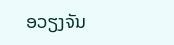ອວຽງຈັນ